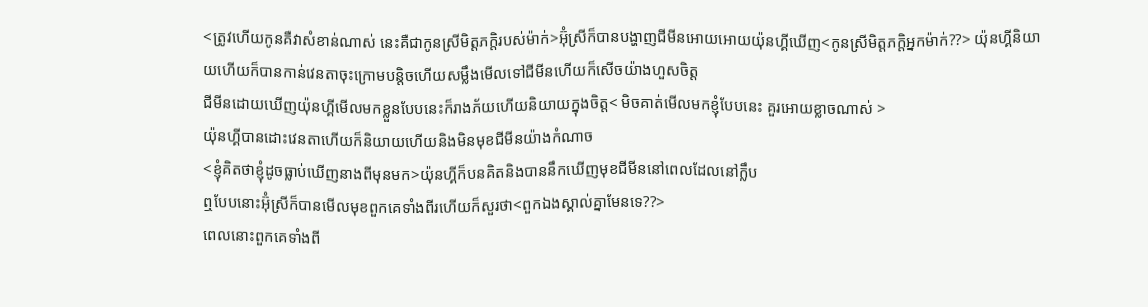<ត្រូវហើយកូនគឺវាសំខាន់ណាស់ នេះគឺជាកូនស្រីមិត្តភក្តិរបស់ម៉ាក់>អ៊ុំស្រីក៏បានបង្ហាញជីមីនអោយអោយយ៉ុនហ្គីឃើញ<កូនស្រីមិត្តភក្តិអ្នកម៉ាក់??> យ៉ុនហ្គីនិយាយហើយក៏បានកាន់វេនតាចុះក្រោមបន្តិចហើយសម្លឹងមើលទៅជីមីនហើយក៏សើចយ៉ាងហួសចិត្ត
ជីមីនដោយឃើញយ៉ុនហ្គីមើលមកខ្លួនបែបនេះក៏រាងភ័យហើយនិយាយក្នុងចិត្ត< មិចគាត់មើលមកខ្ញុំបែបនេះ គួរអោយខ្លាចណាស់ >
យ៉ុនហ្គីបានដោះវេនតាហើយក៏និយាយហើយនិងមិនមុខជីមីនយ៉ាងកំណាច
<ខ្ញុំគិតថាខ្ញុំដូចធ្លាប់ឃើញនាងពីមុនមក>យ៉ុនហ្គីក៏បនគិតនិងបាននឹកឃើញមុខជីមីននៅពេលដែលនៅក្លឹប
ឮបែបនោះអ៊ុំស្រីក៏បានមើលមុខពួកគេទាំងពីរហើយក៏សួរថា<ពួកឯងស្គាល់គ្នាមែនទេ??>
ពេលនោះពួកគេទាំងពី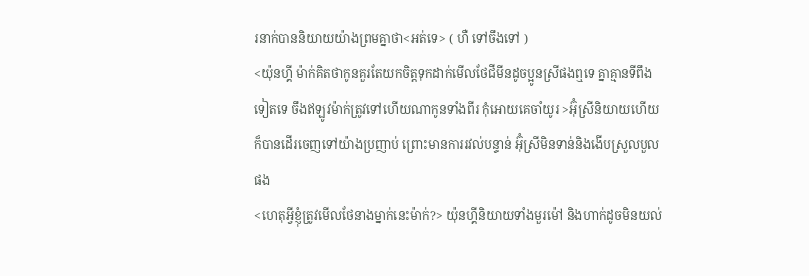រនាក់បាននិយាយយ៉ាងព្រមគ្នាថា<អត់ទេ> ( ហឺ ទៅចឹងទៅ )
<យ៉ុនហ្គី ម៉ាក់គិតថាកូនគួរតែយកចិត្តទុកដាក់មើលថែជីមីនដូចប្អូនស្រីផងឮទេ គ្នាគ្មានទីពឹងទៀតទេ ចឹងឥឡូវម៉ាក់ត្រូវទៅហើយណាកូនទាំងពីរ កុំអោយគេចាំយូរ >អ៊ុំស្រីនិយាយហើយក៏បានដើរចេញទៅយ៉ាងប្រញាប់ ព្រោះមានការរវល់បន្ទាន់ អ៊ុំស្រីមិនទាន់និងងើបស្រួលបួលផង
<ហេតុអ្វីខ្ញុំត្រូវមើលថែនាងម្នាក់នេះម៉ាក់?> យ៉ុនហ្គីនិយាយទាំងមួរម៉ៅ និងហាក់ដូចមិនយល់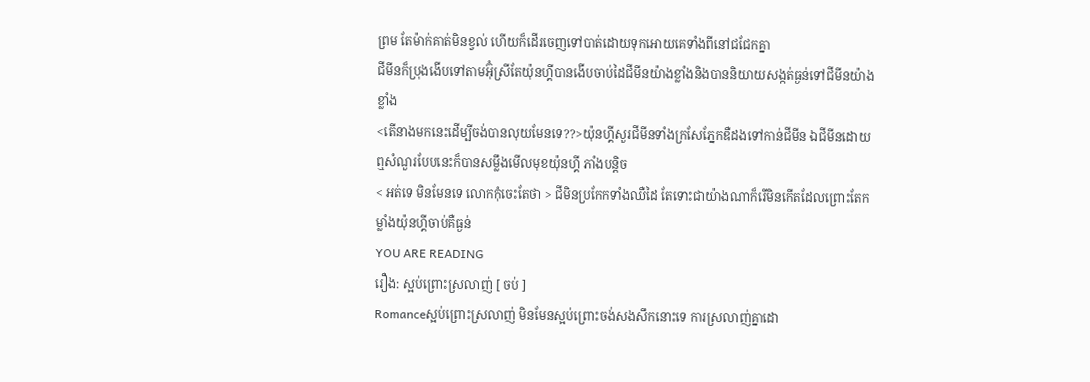ព្រម តែម៉ាក់គាត់មិនខ្វល់ ហើយក៏ដើរចេញទៅបាត់ដោយទុកអោយគេទាំងពីនៅជជែកគ្នា
ជីមីនក៏ប្រុងងើបទៅតាមអ៊ុំស្រីតែយ៉ុនហ្គីបានងើបចាប់ដៃជីមីនយ៉ាងខ្លាំងនិងបាននិយាយសង្កត់ធ្ងន់ទៅជីមីនយ៉ាងខ្លាំង
<តើនាងមកនេះដើម្បីចង់បានលុយមែនទេ??>យ៉ុនហ្គីសួរជីមីនទាំងក្រសែភ្នែកឌឺដងទៅកាន់ជីមីន ឯជីមីនដោយឮសំណួរបែបនេះក៏បានសម្លឹងមើលមុខយ៉ុនហ្គី ភាំងបន្តិច
< អត់ទេ មិនមែនទេ លោកកុំចេះតែថា > ជីមិនប្រកែកទាំងឈឺដៃ តែទោះជាយ៉ាងណាក៏រើមិនកើតដែលព្រោះតែកម្លាំងយ៉ុនហ្គីចាប់គឺធ្ងន់
YOU ARE READING
រឿង: ស្អប់ព្រោះស្រលាញ់ [ ចប់ ]
Romanceស្អប់ព្រោះស្រលាញ់ មិនមែនស្អប់ព្រោះចង់សងសឹកនោះទេ ការស្រលាញ់គ្នាដោ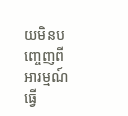យមិនបញ្ចេញពីអារម្មណ៍ធ្វើ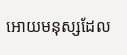អោយមនុស្សដែល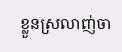ខ្លួនស្រលាញ់ចា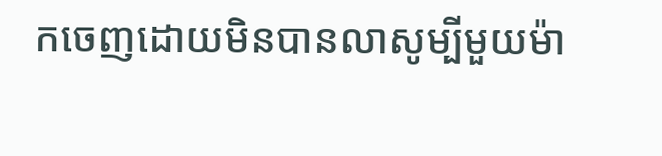កចេញដោយមិនបានលាសូម្បីមួយម៉ា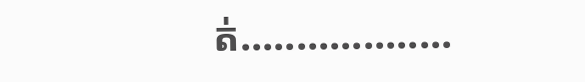ត់...................